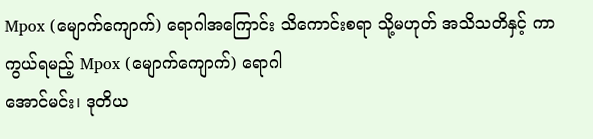Mpox (မျောက်ကျောက်) ရောဂါအကြောင်း သိကောင်းစရာ သို့မဟုတ် အသိသတိနှင့် ကာကွယ်ရမည့် Mpox (မျောက်ကျောက်) ရောဂါ
အောင်မင်း၊ ဒုတိယ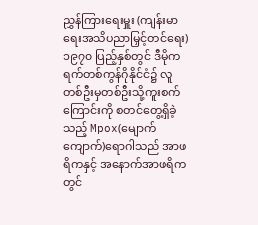ညွှန်ကြားရေးမှူး (ကျန်းမာရေးအသိပညာမြှင့်တင်ရေး)
၁၉၇၀ ပြည့်နှစ်တွင် ဒီမိုကရက်တစ်ကွန်ဂိုနိုင်ငံ၌ လူတစ်ဦးမှတစ်ဦးသို့ကူးစက်ကြောင်းကို စတင်တွေ့ရှိခဲ့သည့် Mpox(မျောက်ကျောက်)ရောဂါသည် အာဖရိကနှင့် အနောက်အာဖရိကတွင်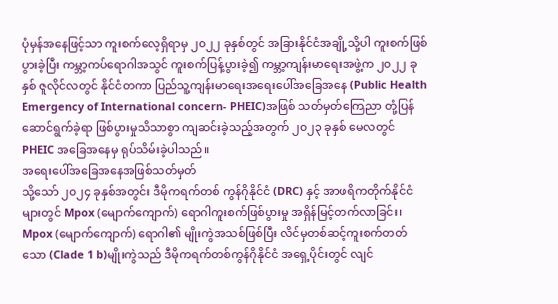ပုံမှန်အနေဖြင့်သာ ကူးစက်လေ့ရှိရာမှ ၂၀၂၂ ခုနှစ်တွင် အခြားနိုင်ငံအချို့သို့ပါ ကူးစက်ဖြစ်ပွားခဲ့ပြီး ကမ္ဘာ့ကပ်ရောဂါအသွင် ကူးစက်ပြန့်ပွားခဲ့၍ ကမ္ဘာ့ကျန်းမာရေးအဖွဲ့က ၂၀၂၂ ခုနှစ် ဇူလိုင်လတွင် နိုင်ငံတကာ ပြည်သူ့ကျန်းမာရေးအရေးပေါ်အခြေအနေ (Public Health Emergency of International concern- PHEIC)အဖြစ် သတ်မှတ်ကြေညာ တုံ့ပြန်ဆောင်ရွက်ခဲ့ရာ ဖြစ်ပွားမှုသိသာစွာ ကျဆင်းခဲ့သည့်အတွက် ၂၀၂၃ ခုနှစ် မေလတွင် PHEIC အခြေအနေမှ ရုပ်သိမ်းခဲ့ပါသည်။
အရေးပေါ်အခြေအနေအဖြစ်သတ်မှတ်
သို့သော် ၂၀၂၄ ခုနှစ်အတွင်း ဒီမိုကရက်တစ် ကွန်ဂိုနိုင်ငံ (DRC) နှင့် အာဖရိကတိုက်နိုင်ငံများတွင် Mpox (မျောက်ကျောက်) ရောဂါကူးစက်ဖြစ်ပွားမှု အရှိန်မြင့်တက်လာခြင်း၊ Mpox (မျောက်ကျောက်) ရောဂါ၏ မျိုးကွဲအသစ်ဖြစ်ပြီး လိင်မှတစ်ဆင့်ကူးစက်တတ်သော (Clade 1 b)မျိုးကွဲသည် ဒီမိုကရက်တစ်ကွန်ဂိုနိုင်ငံ အရှေ့ပိုင်းတွင် လျင်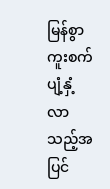မြန်စွာကူးစက်ပျံ့နှံ့လာသည့်အပြင်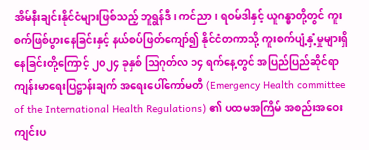အိမ်နီးချင်းနိုင်ငံများဖြစ်သည့် ဘူရွန်ဒီ၊ ကင်ညာ၊ ရဝမ်ဒါနှင့် ယူဂန္ဓာတို့တွင် ကူးစက်ဖြစ်ပွားနေခြင်းနှင့် နယ်စပ်ဖြတ်ကျော်၍ နိုင်ငံတကာသို့ ကူးစက်ပျံ့နှံ့မှုများရှိနေခြင်းတို့ကြောင့် ၂၀၂၄ ခုနှစ် ဩဂုတ်လ ၁၄ ရက်နေ့တွင် အပြည်ပြည်ဆိုင်ရာ ကျန်းမာရေးပြဋ္ဌာန်းချက် အရေးပေါ်ကော်မတီ (Emergency Health committee of the International Health Regulations) ၏ ပထမအကြိမ် အစည်းအဝေးကျင်းပ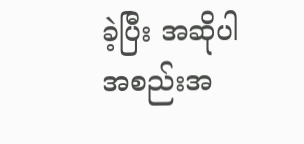ခဲ့ပြီး အဆိုပါအစည်းအ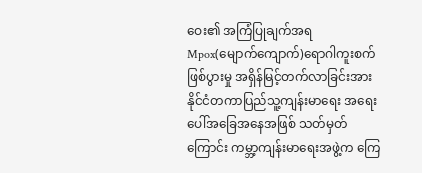ဝေး၏ အကြံပြုချက်အရ Mpox(မျောက်ကျောက်)ရောဂါကူးစက်ဖြစ်ပွားမှု အရှိန်မြင့်တက်လာခြင်းအား နိုင်ငံတကာပြည်သူ့ကျန်းမာရေး အရေးပေါ်အခြေအနေအဖြစ် သတ်မှတ်ကြောင်း ကမ္ဘာ့ကျန်းမာရေးအဖွဲ့က ကြေ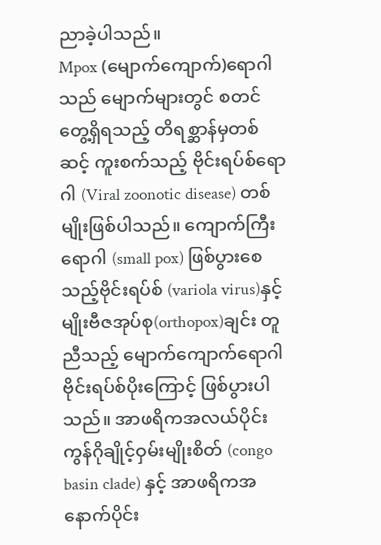ညာခဲ့ပါသည်။
Mpox (မျောက်ကျောက်)ရောဂါသည် မျောက်များတွင် စတင်တွေ့ရှိရသည့် တိရစ္ဆာန်မှတစ်ဆင့် ကူးစက်သည့် ဗိုင်းရပ်စ်ရောဂါ (Viral zoonotic disease) တစ်မျိုးဖြစ်ပါသည်။ ကျောက်ကြီးရောဂါ (small pox) ဖြစ်ပွားစေသည့်ဗိုင်းရပ်စ် (variola virus)နှင့် မျိုးဗီဇအုပ်စု(orthopox)ချင်း တူညီသည့် မျောက်ကျောက်ရောဂါဗိုင်းရပ်စ်ပိုးကြောင့် ဖြစ်ပွားပါသည်။ အာဖရိကအလယ်ပိုင်း ကွန်ဂိုချိုင့်ဝှမ်းမျိုးစိတ် (congo basin clade) နှင့် အာဖရိကအနောက်ပိုင်း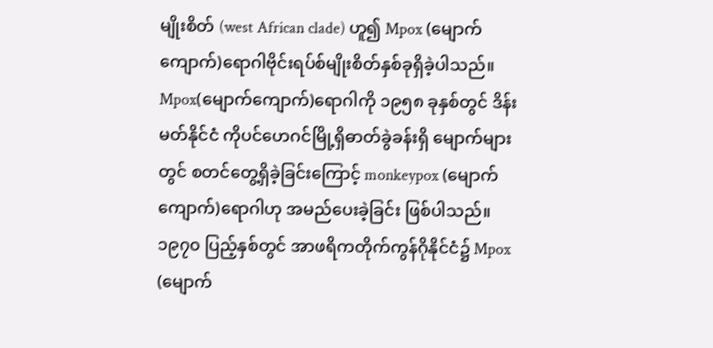မျိုးစိတ် (west African clade) ဟူ၍ Mpox (မျောက်ကျောက်)ရောဂါဗိုင်းရပ်စ်မျိုးစိတ်နှစ်ခုရှိခဲ့ပါသည်။
Mpox(မျောက်ကျောက်)ရောဂါကို ၁၉၅၈ ခုနှစ်တွင် ဒိန်းမတ်နိုင်ငံ ကိုပင်ဟေဂင်မြို့ရှိဓာတ်ခွဲခန်းရှိ မျောက်များတွင် စတင်တွေ့ရှိခဲ့ခြင်းကြောင့် monkeypox (မျောက်ကျောက်)ရောဂါဟု အမည်ပေးခဲ့ခြင်း ဖြစ်ပါသည်။ ၁၉၇၀ ပြည့်နှစ်တွင် အာဖရိကတိုက်ကွန်ဂိုနိုင်ငံ၌ Mpox (မျောက်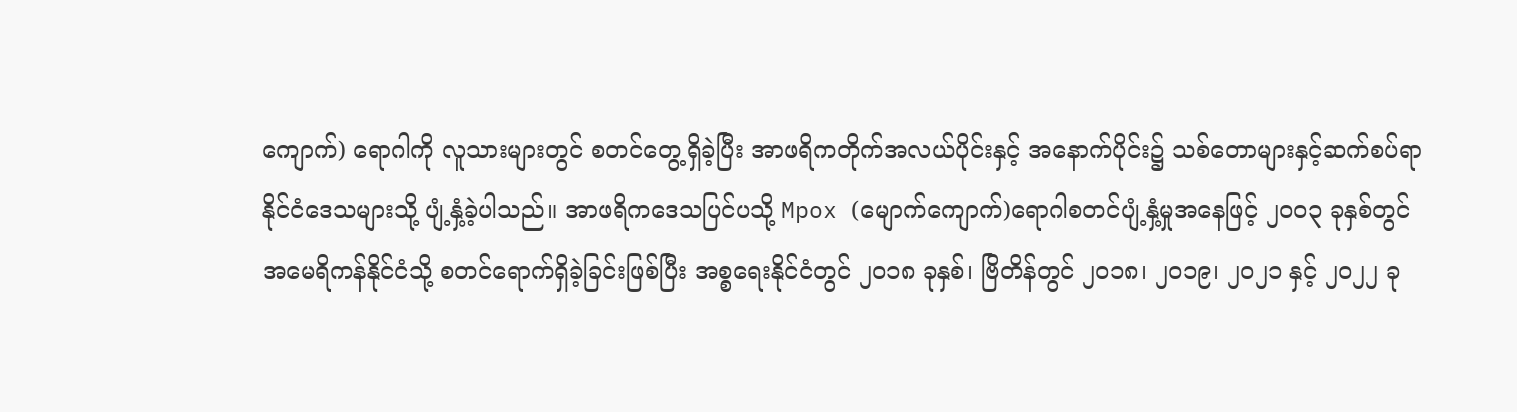ကျောက်) ရောဂါကို လူသားများတွင် စတင်တွေ့ရှိခဲ့ပြီး အာဖရိကတိုက်အလယ်ပိုင်းနှင့် အနောက်ပိုင်း၌ သစ်တောများနှင့်ဆက်စပ်ရာ နိုင်ငံဒေသများသို့ ပျံ့နှံ့ခဲ့ပါသည်။ အာဖရိကဒေသပြင်ပသို့ Mpox (မျောက်ကျောက်)ရောဂါစတင်ပျံ့နှံ့မှုအနေဖြင့် ၂၀၀၃ ခုနှစ်တွင် အမေရိကန်နိုင်ငံသို့ စတင်ရောက်ရှိခဲ့ခြင်းဖြစ်ပြီး အစ္စရေးနိုင်ငံတွင် ၂၀၁၈ ခုနှစ်၊ ဗြိတိန်တွင် ၂၀၁၈၊ ၂၀၁၉၊ ၂၀၂၁ နှင့် ၂၀၂၂ ခု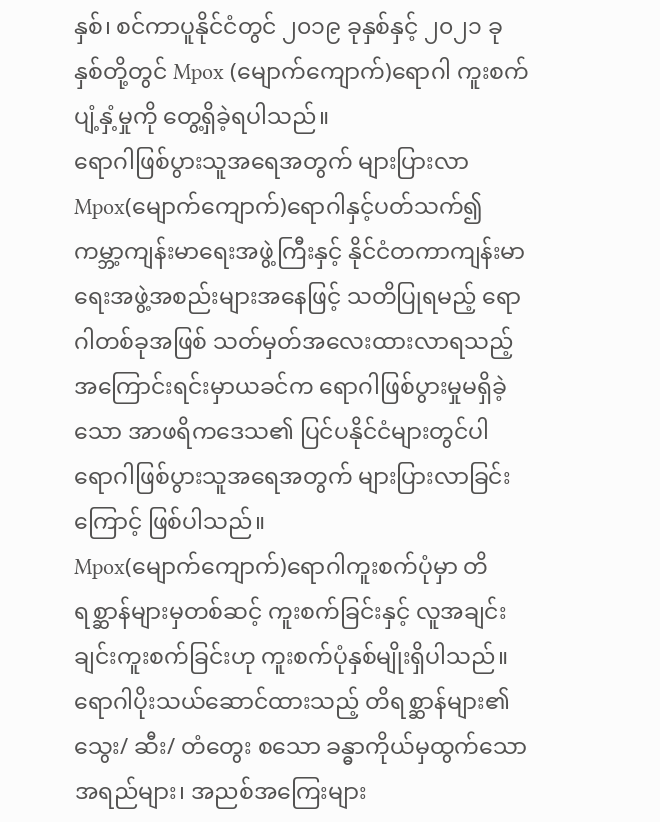နှစ်၊ စင်ကာပူနိုင်ငံတွင် ၂၀၁၉ ခုနှစ်နှင့် ၂၀၂၁ ခုနှစ်တို့တွင် Mpox (မျောက်ကျောက်)ရောဂါ ကူးစက်ပျံ့နှံ့မှုကို တွေ့ရှိခဲ့ရပါသည်။
ရောဂါဖြစ်ပွားသူအရေအတွက် များပြားလာ
Mpox(မျောက်ကျောက်)ရောဂါနှင့်ပတ်သက်၍ ကမ္ဘာ့ကျန်းမာရေးအဖွဲ့ကြီးနှင့် နိုင်ငံတကာကျန်းမာရေးအဖွဲ့အစည်းများအနေဖြင့် သတိပြုရမည့် ရောဂါတစ်ခုအဖြစ် သတ်မှတ်အလေးထားလာရသည့် အကြောင်းရင်းမှာယခင်က ရောဂါဖြစ်ပွားမှုမရှိခဲ့သော အာဖရိကဒေသ၏ ပြင်ပနိုင်ငံများတွင်ပါ ရောဂါဖြစ်ပွားသူအရေအတွက် များပြားလာခြင်းကြောင့် ဖြစ်ပါသည်။
Mpox(မျောက်ကျောက်)ရောဂါကူးစက်ပုံမှာ တိရစ္ဆာန်များမှတစ်ဆင့် ကူးစက်ခြင်းနှင့် လူအချင်းချင်းကူးစက်ခြင်းဟု ကူးစက်ပုံနှစ်မျိုးရှိပါသည်။ ရောဂါပိုးသယ်ဆောင်ထားသည့် တိရစ္ဆာန်များ၏ သွေး/ ဆီး/ တံတွေး စသော ခန္ဓာကိုယ်မှထွက်သော အရည်များ၊ အညစ်အကြေးများ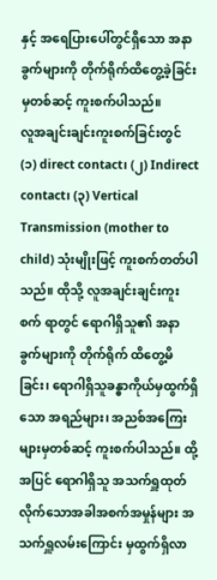နှင့် အရေပြားပေါ်တွင်ရှိသော အနာခွက်များကို တိုက်ရိုက်ထိတွေ့ခဲ့ခြင်းမှတစ်ဆင့် ကူးစက်ပါသည်။
လူအချင်းချင်းကူးစက်ခြင်းတွင် (၁) direct contact၊ (၂) Indirect contact၊ (၃) Vertical Transmission (mother to child) သုံးမျိုးဖြင့် ကူးစက်တတ်ပါသည်။ ထိုသို့ လူအချင်းချင်းကူးစက် ရာတွင် ရောဂါရှိသူ၏ အနာခွက်များကို တိုက်ရိုက် ထိတွေ့မိခြင်း၊ ရောဂါရှိသူခန္ဓာကိုယ်မှထွက်ရှိသော အရည်များ၊ အညစ်အကြေးများမှတစ်ဆင့် ကူးစက်ပါသည်။ ထို့အပြင် ရောဂါရှိသူ အသက်ရှူထုတ်လိုက်သောအခါအစက်အမှုန်များ အသက်ရှူလမ်းကြောင်း မှထွက်ရှိလာ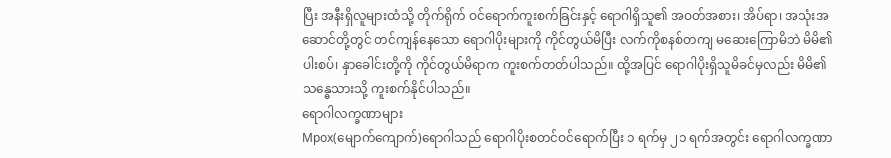ပြီး အနီးရှိလူများထံသို့ တိုက်ရိုက် ဝင်ရောက်ကူးစက်ခြင်းနှင့် ရောဂါရှိသူ၏ အဝတ်အစား၊ အိပ်ရာ၊ အသုံးအဆောင်တို့တွင် တင်ကျန်နေသော ရောဂါပိုးများကို ကိုင်တွယ်မိပြီး လက်ကိုစနစ်တကျ မဆေးကြောမိဘဲ မိမိ၏ပါးစပ်၊ နှာခေါင်းတို့ကို ကိုင်တွယ်မိရာက ကူးစက်တတ်ပါသည်။ ထို့အပြင် ရောဂါပိုးရှိသူမိခင်မှလည်း မိမိ၏ သန္ဓေသားသို့ ကူးစက်နိုင်ပါသည်။
ရောဂါလက္ခဏာများ
Mpox(မျောက်ကျောက်)ရောဂါသည် ရောဂါပိုးစတင်ဝင်ရောက်ပြီး ၁ ရက်မှ ၂၁ ရက်အတွင်း ရောဂါလက္ခဏာ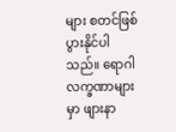များ စတင်ဖြစ်ပွားနိုင်ပါသည်။ ရောဂါလက္ခဏာများမှာ ဖျားနာ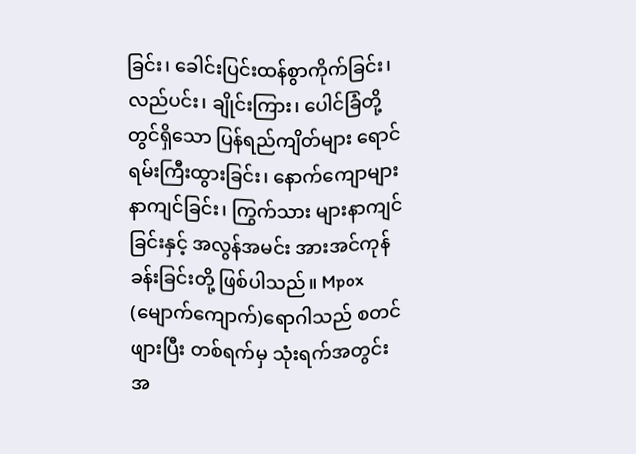ခြင်း၊ ခေါင်းပြင်းထန်စွာကိုက်ခြင်း၊ လည်ပင်း၊ ချိုင်းကြား၊ ပေါင်ခြံတို့တွင်ရှိသော ပြန်ရည်ကျိတ်များ ရောင်ရမ်းကြီးထွားခြင်း၊ နောက်ကျောများနာကျင်ခြင်း၊ ကြွက်သား များနာကျင်ခြင်းနှင့် အလွန်အမင်း အားအင်ကုန်ခန်းခြင်းတို့ ဖြစ်ပါသည်။ Mpox (မျောက်ကျောက်)ရောဂါသည် စတင်ဖျားပြီး တစ်ရက်မှ သုံးရက်အတွင်း အ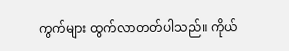ကွက်များ ထွက်လာတတ်ပါသည်။ ကိုယ်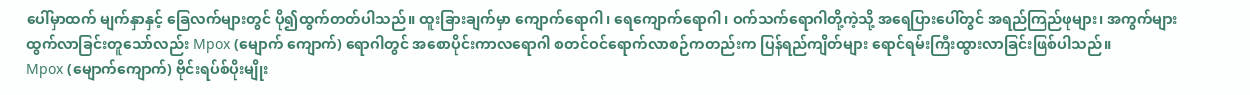ပေါ်မှာထက် မျက်နှာနှင့် ခြေလက်များတွင် ပို၍ထွက်တတ်ပါသည်။ ထူးခြားချက်မှာ ကျောက်ရောဂါ၊ ရေကျောက်ရောဂါ၊ ဝက်သက်ရောဂါတို့ကဲ့သို့ အရေပြားပေါ်တွင် အရည်ကြည်ဖုများ၊ အကွက်များ ထွက်လာခြင်းတူသော်လည်း Mpox (မျောက် ကျောက်) ရောဂါတွင် အစောပိုင်းကာလရောဂါ စတင်ဝင်ရောက်လာစဉ်ကတည်းက ပြန်ရည်ကျိတ်များ ရောင်ရမ်းကြီးထွားလာခြင်းဖြစ်ပါသည်။
Mpox (မျောက်ကျောက်) ဗိုင်းရပ်စ်ပိုးမျိုး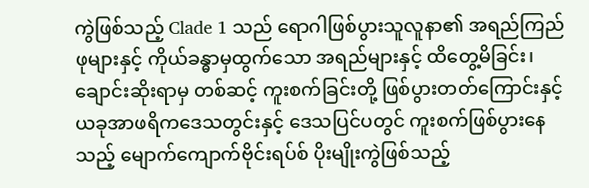ကွဲဖြစ်သည့် Clade 1 သည် ရောဂါဖြစ်ပွားသူလူနာ၏ အရည်ကြည်ဖုများနှင့် ကိုယ်ခန္ဓာမှထွက်သော အရည်များနှင့် ထိတွေ့မိခြင်း၊ ချောင်းဆိုးရာမှ တစ်ဆင့် ကူးစက်ခြင်းတို့ ဖြစ်ပွားတတ်ကြောင်းနှင့် ယခုအာဖရိကဒေသတွင်းနှင့် ဒေသပြင်ပတွင် ကူးစက်ဖြစ်ပွားနေသည့် မျောက်ကျောက်ဗိုင်းရပ်စ် ပိုးမျိုးကွဲဖြစ်သည့်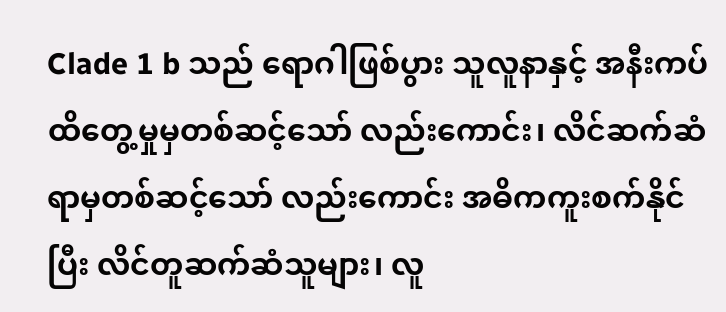Clade 1 b သည် ရောဂါဖြစ်ပွား သူလူနာနှင့် အနီးကပ်ထိတွေ့မှုမှတစ်ဆင့်သော် လည်းကောင်း၊ လိင်ဆက်ဆံရာမှတစ်ဆင့်သော် လည်းကောင်း အဓိကကူးစက်နိုင်ပြီး လိင်တူဆက်ဆံသူများ၊ လူ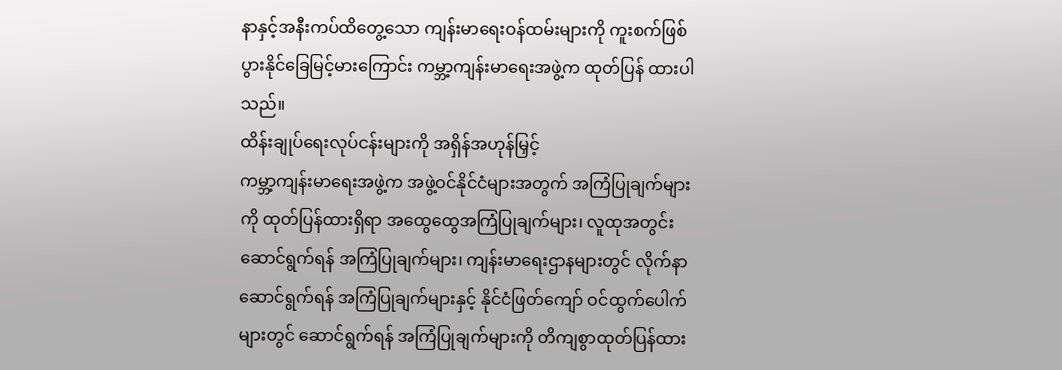နာနှင့်အနီးကပ်ထိတွေ့သော ကျန်းမာရေးဝန်ထမ်းများကို ကူးစက်ဖြစ်ပွားနိုင်ခြေမြင့်မားကြောင်း ကမ္ဘာ့ကျန်းမာရေးအဖွဲ့က ထုတ်ပြန် ထားပါသည်။
ထိန်းချုပ်ရေးလုပ်ငန်းများကို အရှိန်အဟုန်မြှင့်
ကမ္ဘာ့ကျန်းမာရေးအဖွဲ့က အဖွဲ့ဝင်နိုင်ငံများအတွက် အကြံပြုချက်များကို ထုတ်ပြန်ထားရှိရာ အထွေထွေအကြံပြုချက်များ၊ လူထုအတွင်းဆောင်ရွက်ရန် အကြံပြုချက်များ၊ ကျန်းမာရေးဌာနများတွင် လိုက်နာဆောင်ရွက်ရန် အကြံပြုချက်များနှင့် နိုင်ငံဖြတ်ကျော် ဝင်ထွက်ပေါက်များတွင် ဆောင်ရွက်ရန် အကြံပြုချက်များကို တိကျစွာထုတ်ပြန်ထား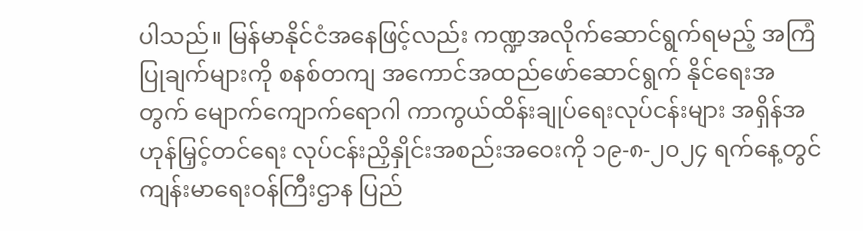ပါသည်။ မြန်မာနိုင်ငံအနေဖြင့်လည်း ကဏ္ဍအလိုက်ဆောင်ရွက်ရမည့် အကြံပြုချက်များကို စနစ်တကျ အကောင်အထည်ဖော်ဆောင်ရွက် နိုင်ရေးအတွက် မျောက်ကျောက်ရောဂါ ကာကွယ်ထိန်းချုပ်ရေးလုပ်ငန်းများ အရှိန်အဟုန်မြှင့်တင်ရေး လုပ်ငန်းညှိနှိုင်းအစည်းအဝေးကို ၁၉-၈-၂၀၂၄ ရက်နေ့တွင် ကျန်းမာရေးဝန်ကြီးဌာန ပြည်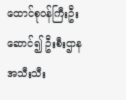ထောင်စုဝန်ကြီးဦးဆောင်၍ ဦးစီးဌာနအသီးသီး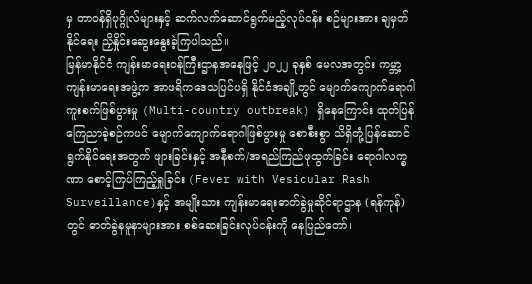မှ တာဝန်ရှိပုဂ္ဂိုလ်များနှင့် ဆက်လက်ဆောင်ရွက်မည့်လုပ်ငန်း စဉ်များအား ချမှတ်နိုင်ရေး ညှိနှိုင်းဆွေးနွေးခဲ့ကြပါသည်။
မြန်မာနိုင်ငံ ကျန်းမာရေးဝန်ကြီးဌာနအနေဖြင့် ၂၀၂၂ ခုနှစ် မေလအတွင်း ကမ္ဘာ့ကျန်းမာရေးအဖွဲ့က အာဖရိကဒေသပြင်ပရှိ နိုင်ငံအချို့တွင် မျောက်ကျောက်ရောဂါကူးစက်ဖြစ်ပွားမှု (Multi-country outbreak) ရှိနေကြောင်း ထုတ်ပြန်ကြေညာခဲ့စဉ်ကပင် မျောက်ကျောက်ရောဂါဖြစ်ပွားမှု စောစီးစွာ သိရှိတုံ့ပြန်ဆောင်ရွက်နိုင်ရေးအတွက် ဖျားခြင်းနှင့် အနီစက်/အရည်ကြည်ဖုထွက်ခြင်း ရောဂါလက္ခဏာ စောင့်ကြပ်ကြည့်ရှုခြင်း (Fever with Vesicular Rash Surveillance)နှင့် အမျိုးသား ကျန်းမာရေးဓာတ်ခွဲမှုဆိုင်ရာဌာန (ရန်ကုန်)တွင် ဓာတ်ခွဲနမူနာများအား စစ်ဆေးခြင်းလုပ်ငန်းကို နေပြည်တော်၊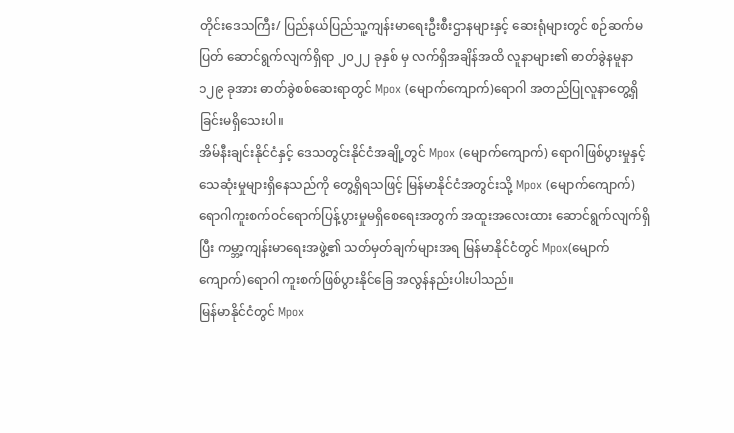တိုင်းဒေသကြီး/ ပြည်နယ်ပြည်သူ့ကျန်းမာရေးဦးစီးဌာနများနှင့် ဆေးရုံများတွင် စဉ်ဆက်မပြတ် ဆောင်ရွက်လျက်ရှိရာ ၂၀၂၂ ခုနှစ် မှ လက်ရှိအချိန်အထိ လူနာများ၏ ဓာတ်ခွဲနမူနာ ၁၂၉ ခုအား ဓာတ်ခွဲစစ်ဆေးရာတွင် Mpox (မျောက်ကျောက်)ရောဂါ အတည်ပြုလူနာတွေ့ရှိ ခြင်းမရှိသေးပါ။
အိမ်နီးချင်းနိုင်ငံနှင့် ဒေသတွင်းနိုင်ငံအချို့တွင် Mpox (မျောက်ကျောက်) ရောဂါဖြစ်ပွားမှုနှင့် သေဆုံးမှုများရှိနေသည်ကို တွေ့ရှိရသဖြင့် မြန်မာနိုင်ငံအတွင်းသို့ Mpox (မျောက်ကျောက်) ရောဂါကူးစက်ဝင်ရောက်ပြန့်ပွားမှုမရှိစေရေးအတွက် အထူးအလေးထား ဆောင်ရွက်လျက်ရှိပြီး ကမ္ဘာ့ကျန်းမာရေးအဖွဲ့၏ သတ်မှတ်ချက်များအရ မြန်မာနိုင်ငံတွင် Mpox(မျောက်ကျောက်)ရောဂါ ကူးစက်ဖြစ်ပွားနိုင်ခြေ အလွန်နည်းပါးပါသည်။
မြန်မာနိုင်ငံတွင် Mpox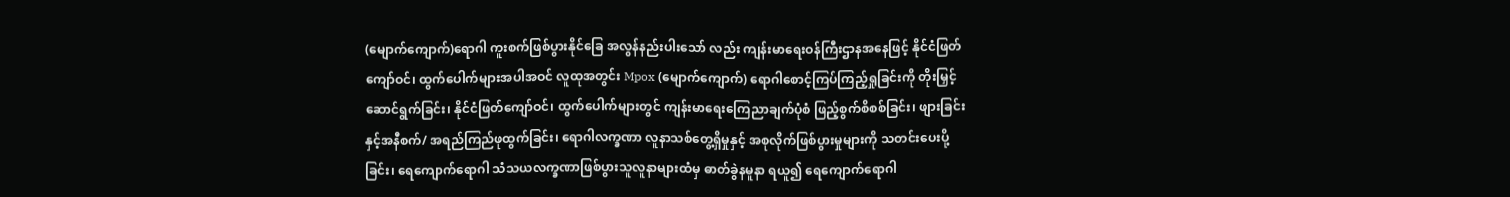(မျောက်ကျောက်)ရောဂါ ကူးစက်ဖြစ်ပွားနိုင်ခြေ အလွန်နည်းပါးသော် လည်း ကျန်းမာရေးဝန်ကြီးဌာနအနေဖြင့် နိုင်ငံဖြတ်ကျော်ဝင်၊ ထွက်ပေါက်များအပါအဝင် လူထုအတွင်း Mpox (မျောက်ကျောက်) ရောဂါစောင့်ကြပ်ကြည့်ရှုခြင်းကို တိုးမြှင့်ဆောင်ရွက်ခြင်း၊ နိုင်ငံဖြတ်ကျော်ဝင်၊ ထွက်ပေါက်များတွင် ကျန်းမာရေးကြေညာချက်ပုံစံ ဖြည့်စွက်စိစစ်ခြင်း၊ ဖျားခြင်းနှင့်အနီစက်/ အရည်ကြည်ဖုထွက်ခြင်း၊ ရောဂါလက္ခဏာ လူနာသစ်တွေ့ရှိမှုနှင့် အစုလိုက်ဖြစ်ပွားမှုများကို သတင်းပေးပို့ခြင်း၊ ရေကျောက်ရောဂါ သံသယလက္ခဏာဖြစ်ပွားသူလူနာများထံမှ ဓာတ်ခွဲနမူနာ ရယူ၍ ရေကျောက်ရောဂါ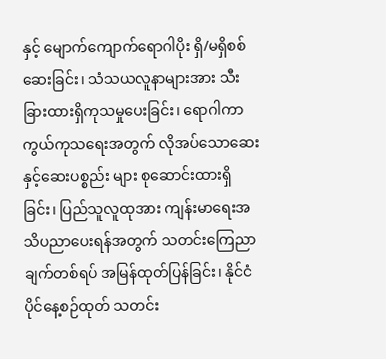နှင့် မျောက်ကျောက်ရောဂါပိုး ရှိ/မရှိစစ်ဆေးခြင်း၊ သံသယလူနာများအား သီးခြားထားရှိကုသမှုပေးခြင်း၊ ရောဂါကာကွယ်ကုသရေးအတွက် လိုအပ်သောဆေးနှင့်ဆေးပစ္စည်း များ စုဆောင်းထားရှိခြင်း၊ ပြည်သူလူထုအား ကျန်းမာရေးအသိပညာပေးရန်အတွက် သတင်းကြေညာချက်တစ်ရပ် အမြန်ထုတ်ပြန်ခြင်း၊ နိုင်ငံပိုင်နေ့စဉ်ထုတ် သတင်း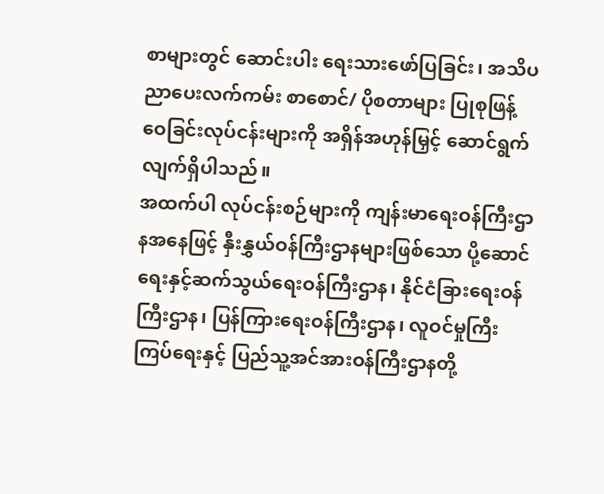စာများတွင် ဆောင်းပါး ရေးသားဖော်ပြခြင်း၊ အသိပညာပေးလက်ကမ်း စာစောင်/ ပိုစတာများ ပြုစုဖြန့်ဝေခြင်းလုပ်ငန်းများကို အရှိန်အဟုန်မြှင့် ဆောင်ရွက်လျက်ရှိပါသည်။
အထက်ပါ လုပ်ငန်းစဉ်များကို ကျန်းမာရေးဝန်ကြီးဌာနအနေဖြင့် နှီးနွှယ်ဝန်ကြီးဌာနများဖြစ်သော ပို့ဆောင်ရေးနှင့်ဆက်သွယ်ရေးဝန်ကြီးဌာန၊ နိုင်ငံခြားရေးဝန်ကြီးဌာန၊ ပြန်ကြားရေးဝန်ကြီးဌာန၊ လူဝင်မှုကြီးကြပ်ရေးနှင့် ပြည်သူ့အင်အားဝန်ကြီးဌာနတို့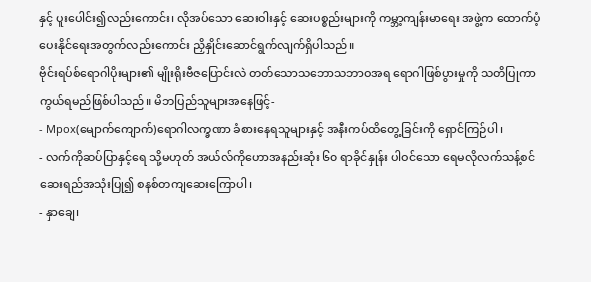နှင့် ပူးပေါင်း၍လည်းကောင်း၊ လိုအပ်သော ဆေးဝါးနှင့် ဆေးပစ္စည်းများကို ကမ္ဘာ့ကျန်းမာရေး အဖွဲ့က ထောက်ပံ့ပေးနိုင်ရေးအတွက်လည်းကောင်း ညှိနှိုင်းဆောင်ရွက်လျက်ရှိပါသည်။
ဗိုင်းရပ်စ်ရောဂါပိုးများ၏ မျိုးရိုးဗီဇပြောင်းလဲ တတ်သောသဘောသဘာဝအရ ရောဂါဖြစ်ပွားမှုကို သတိပြုကာကွယ်ရမည်ဖြစ်ပါသည်။ မိဘပြည်သူများအနေဖြင့်-
- Mpox(မျောက်ကျောက်)ရောဂါလက္ခဏာ ခံစားနေရသူများနှင့် အနီးကပ်ထိတွေ့ခြင်းကို ရှောင်ကြဉ်ပါ၊
- လက်ကိုဆပ်ပြာနှင့်ရေ သို့မဟုတ် အယ်လ်ကိုဟောအနည်းဆုံး ၆၀ ရာခိုင်နှုန်း ပါဝင်သော ရေမလိုလက်သန့်စင်ဆေးရည်အသုံးပြု၍ စနစ်တကျဆေးကြောပါ၊
- နှာချေ၊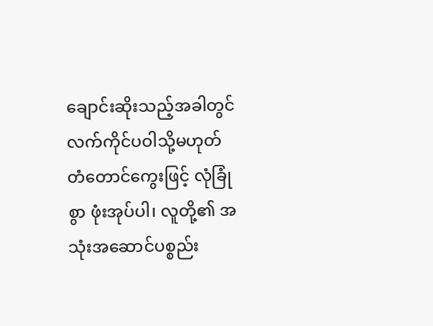ချောင်းဆိုးသည့်အခါတွင် လက်ကိုင်ပဝါသို့မဟုတ် တံတောင်ကွေးဖြင့် လုံခြုံစွာ ဖုံးအုပ်ပါ၊ လူတို့၏ အသုံးအဆောင်ပစ္စည်း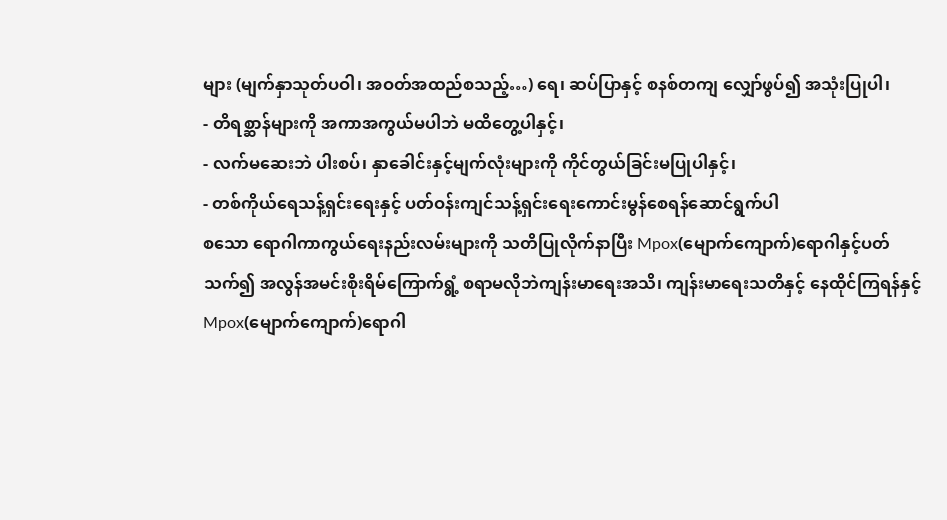များ (မျက်နှာသုတ်ပဝါ၊ အဝတ်အထည်စသည့်…) ရေ၊ ဆပ်ပြာနှင့် စနစ်တကျ လျှော်ဖွပ်၍ အသုံးပြုပါ၊
- တိရစ္ဆာန်များကို အကာအကွယ်မပါဘဲ မထိတွေ့ပါနှင့်၊
- လက်မဆေးဘဲ ပါးစပ်၊ နှာခေါင်းနှင့်မျက်လုံးများကို ကိုင်တွယ်ခြင်းမပြုပါနှင့်၊
- တစ်ကိုယ်ရေသန့်ရှင်းရေးနှင့် ပတ်ဝန်းကျင်သန့်ရှင်းရေးကောင်းမွန်စေရန်ဆောင်ရွက်ပါ
စသော ရောဂါကာကွယ်ရေးနည်းလမ်းများကို သတိပြုလိုက်နာပြီး Mpox(မျောက်ကျောက်)ရောဂါနှင့်ပတ်သက်၍ အလွန်အမင်းစိုးရိမ်ကြောက်ရွံ့ စရာမလိုဘဲကျန်းမာရေးအသိ၊ ကျန်းမာရေးသတိနှင့် နေထိုင်ကြရန်နှင့် Mpox(မျောက်ကျောက်)ရောဂါ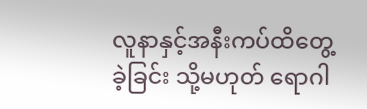လူနာနှင့်အနီးကပ်ထိတွေ့ခဲ့ခြင်း သို့မဟုတ် ရောဂါ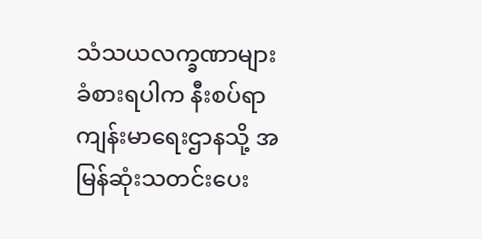သံသယလက္ခဏာများ ခံစားရပါက နီးစပ်ရာကျန်းမာရေးဌာနသို့ အမြန်ဆုံးသတင်းပေး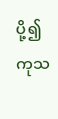ပို့၍ ကုသ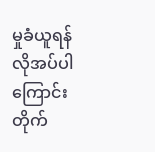မှုခံယူရန်လိုအပ်ပါကြောင်း တိုက်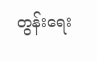တွန်းရေး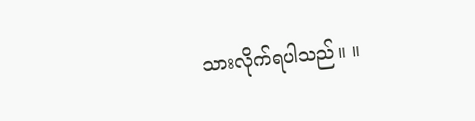သားလိုက်ရပါသည်။ ။